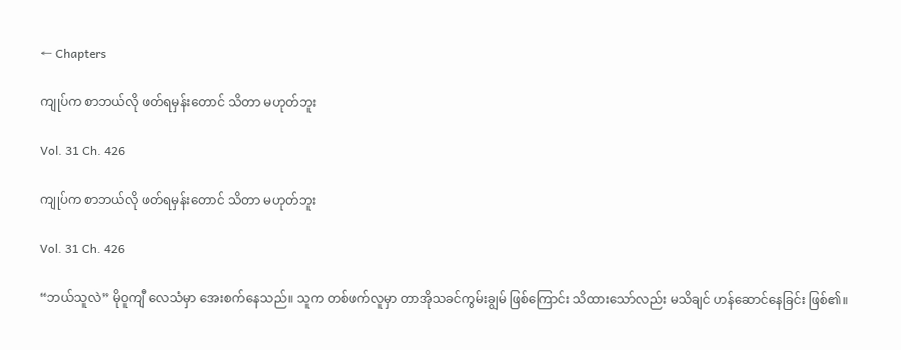← Chapters

ကျုပ်က စာဘယ်လို ဖတ်ရမှန်းတောင် သိတာ မဟုတ်ဘူး

Vol. 31 Ch. 426

ကျုပ်က စာဘယ်လို ဖတ်ရမှန်းတောင် သိတာ မဟုတ်ဘူး

Vol. 31 Ch. 426

“ဘယ်သူလဲ” မိုဝူကျီ လေသံမှာ အေးစက်နေသည်။ သူက တစ်ဖက်လူမှာ တာအိုသခင်ကွမ်းချွမ် ဖြစ်ကြောင်း သိထားသော်လည်း မသိချင် ဟန်ဆောင်နေခြင်း ဖြစ်၏။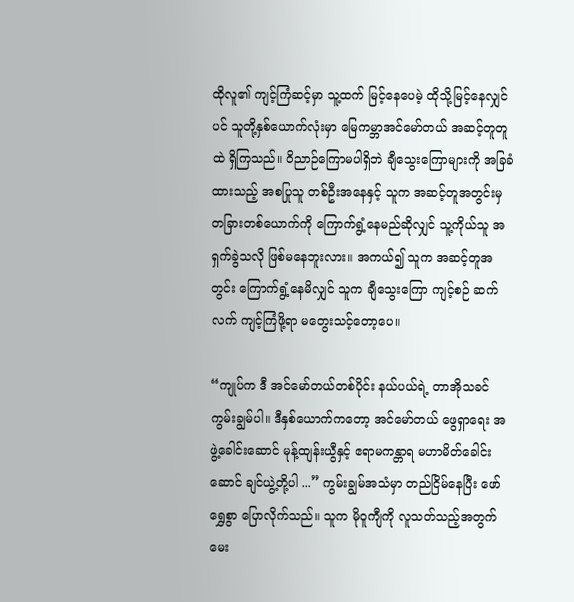ထိုလူ၏ ကျင့်ကြံဆင့်မှာ သူ့ထက် မြင့်နေပေမဲ့ ထိုသို့မြင့်နေလျှင်ပင် သူတို့နှစ်ယောက်လုံးမှာ မြေကမ္ဘာအင်မော်တယ် အဆင့်တူတူထဲ ရှိကြသည်။ ဝိညာဉ်ကြောမပါရှိဘဲ ချီသွေးကြောများကို အခြခံထားသည့် အစပြုသူ တစ်ဦးအနေနှင့် သူက အဆင့်တူအတွင်းမှ တခြားတစ်ယောက်ကို ကြောက်ရွံ့နေမည်ဆိုလျှင် သူ့ကိုယ်သူ အရှက်ခွဲသလို ဖြစ်မနေဘူးလား။ အကယ်၍ သူက အဆင့်တူအတွင်း ကြောက်ရွံ့နေမိလျှင် သူက ချီသွေးကြော ကျင့်စဉ် ဆက်လက် ကျင့်ကြံဖို့ရာ မတွေးသင့်တော့ပေ။

“ကျုပ်က ဒီ အင်မော်တယ်တစ်ပိုင်း နယ်ပယ်ရဲ့ တာအိုသခင် ကွမ်းချွမ်ပါ။ ဒီနှစ်ယောက်ကတော့ အင်မော်တယ် ဖွေရှာရေး အဖွဲ့ခေါင်းဆောင် မုန့်ထျန်းယွီနှင့် ဧရာမကန္တာရ မဟာမိတ်ခေါင်းဆောင် ချင်ယွဲ့တို့ပါ ...” ကွမ်းချွမ်အသံမှာ တည်ငြိမ်နေပြီး ဖော်ရွှေစွာ ပြောလိုက်သည်။ သူက မိုဝူကျီကို လူသတ်သည့်အတွက် မေး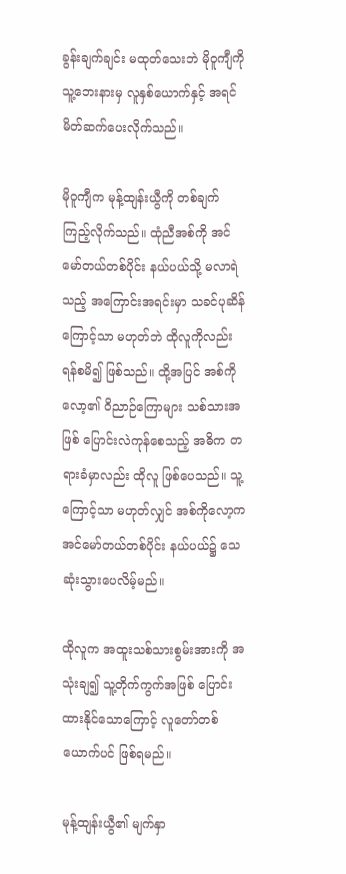ခွန်းချက်ချင်း မထုတ်သေးဘဲ မိုဝူကျီကို သူ့ဘေးနားမှ လူနှစ်ယောက်နှင့် အရင် မိတ်ဆက်ပေးလိုက်သည်။

မိုဝူကျီက မုန့်ထျန်းယွီကို တစ်ချက် ကြည့်လိုက်သည်။ ထုံညီအစ်ကို အင်မော်တယ်တစ်ပိုင်း နယ်ပယ်သို့ မလာရဲသည့် အကြောင်းအရင်းမှာ သခင်ပုဆိန်ကြောင့်သာ မဟုတ်ဘဲ ထိုလူကိုလည်း ရန်စမိ၍ ဖြစ်သည်။ ထို့အပြင် အစ်ကိုလော့၏ ဝိညာဉ်ကြောများ သစ်သားအဖြစ် ပြောင်းလဲကုန်စေသည့် အဓိက တရားခံမှာလည်း ထိုလူ ဖြစ်ပေသည်။ သူ့ကြောင့်သာ မဟုတ်လျှင် အစ်ကိုလော့က အင်မော်တယ်တစ်ပိုင်း နယ်ပယ်၌ သေဆုံးသွားပေလိမ့်မည်။

ထိုလူက အထူးသစ်သားစွမ်းအားကို အသုံးချ၍ သူ့တိုက်ကွက်အဖြစ် ပြောင်းထားနိုင်သောကြောင့် လူတော်တစ်ယောက်ပင် ဖြစ်ရမည်။

မုန့်ထျန်းယွီ၏ မျက်နှာ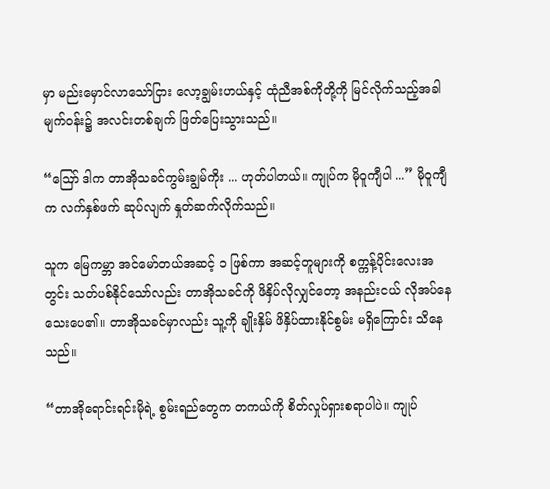မှာ မည်းမှောင်လာသော်ငြား လော့ချွမ်းဟယ်နှင့် ထုံညီအစ်ကိုတို့ကို မြင်လိုက်သည့်အခါ မျက်ဝန်း၌ အလင်းတစ်ချက် ဖြတ်ပြေးသွားသည်။

“ဪ ဒါက တာအိုသခင်ကွမ်းချွမ်ကိုး ... ဟုတ်ပါတယ်။ ကျုပ်က မိုဝူကျီပါ ...” မိုဝူကျီက လက်နှစ်ဖက် ဆုပ်လျက် နှုတ်ဆက်လိုက်သည်။

သူက မြေကမ္ဘာ အင်မော်တယ်အဆင့် ၁ ဖြစ်ကာ အဆင့်တူများကို စက္ကန့်ပိုင်းလေးအတွင်း သတ်ပစ်နိုင်သော်လည်း တာအိုသခင်ကို ဖိနှိပ်လိုလျှင်တော့ အနည်းငယ် လိုအပ်နေသေးပေ၏။ တာအိုသခင်မှာလည်း သူ့ကို ချိုးနှိမ် ဖိနှိပ်ထားနိုင်စွမ်း မရှိကြောင်း သိနေသည်။

“တာအိုရောင်းရင်းမိုရဲ့ စွမ်းရည်တွေက တကယ်ကို စိတ်လှုပ်ရှားစရာပါပဲ။ ကျုပ်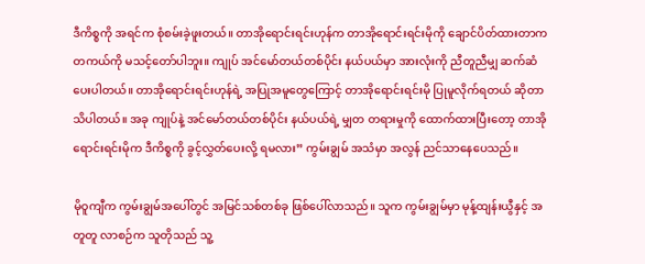ဒီကိစ္စကို အရင်က စုံစမ်းခဲ့ဖူးတယ်။ တာအိုရောင်းရင်းဟုန်က တာအိုရောင်းရင်းမိုကို ချောင်ပိတ်ထားတာက တကယ်ကို မသင့်တော်ပါဘူး။ ကျုပ် အင်မော်တယ်တစ်ပိုင်း နယ်ပယ်မှာ အားလုံးကို ညီတူညီမျှ ဆက်ဆံပေးပါတယ်။ တာအိုရောင်းရင်းဟုန်ရဲ့ အပြုအမူတွေကြောင့် တာအိုရောင်းရင်းမို ပြုမူလိုက်ရတယ် ဆိုတာ သိပါတယ်။ အခု ကျုပ်နဲ့ အင်မော်တယ်တစ်ပိုင်း နယ်ပယ်ရဲ့ မျှတ တရားမှုကို ထောက်ထားပြီးတော့ တာအိုရောင်းရင်းမိုက ဒီကိစ္စကို ခွင့်လွှတ်ပေးလို့ ရမလား” ကွမ်းချွမ် အသံမှာ အလွန် ညင်သာနေပေသည်။

မိုဝူကျီက ကွမ်းချွမ်အပေါ်တွင် အမြင်သစ်တစ်ခု ဖြစ်ပေါ်လာသည်။ သူက ကွမ်းချွမ်မှာ မုန့်ထျန်းယွီနှင့် အတူတူ လာစဉ်က သူတိုသည် သူ့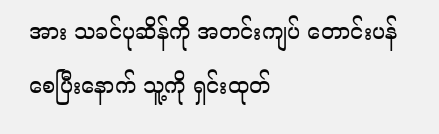အား သခင်ပုဆိန်ကို အတင်းကျပ် တောင်းပန်စေပြီးနောက် သူ့ကို ရှင်းထုတ်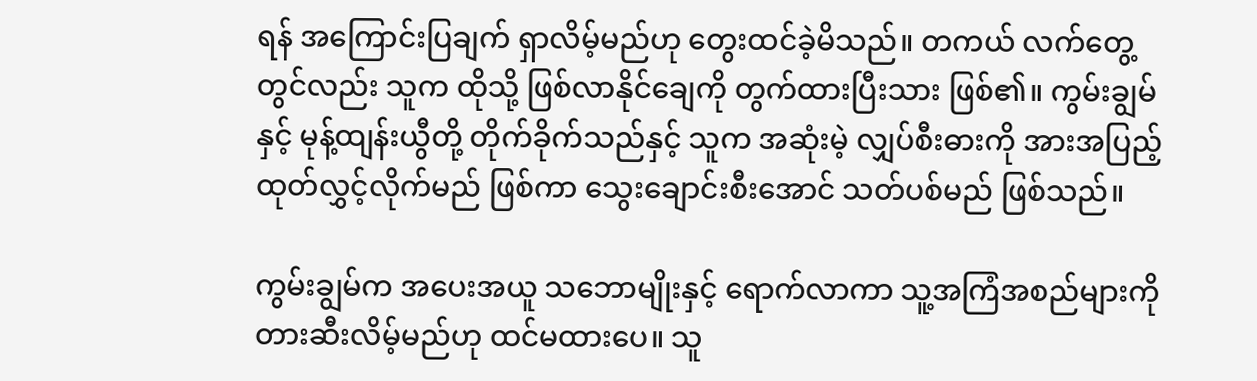ရန် အကြောင်းပြချက် ရှာလိမ့်မည်ဟု တွေးထင်ခဲ့မိသည်။ တကယ် လက်တွေ့တွင်လည်း သူက ထိုသို့ ဖြစ်လာနိုင်ချေကို တွက်ထားပြီးသား ဖြစ်၏။ ကွမ်းချွမ်နှင့် မုန့်ထျန်းယွီတို့ တိုက်ခိုက်သည်နှင့် သူက အဆုံးမဲ့ လျှပ်စီးဓားကို အားအပြည့် ထုတ်လွှင့်လိုက်မည် ဖြစ်ကာ သွေးချောင်းစီးအောင် သတ်ပစ်မည် ဖြစ်သည်။

ကွမ်းချွမ်က အပေးအယူ သဘောမျိုးနှင့် ရောက်လာကာ သူ့အကြံအစည်များကို တားဆီးလိမ့်မည်ဟု ထင်မထားပေ။ သူ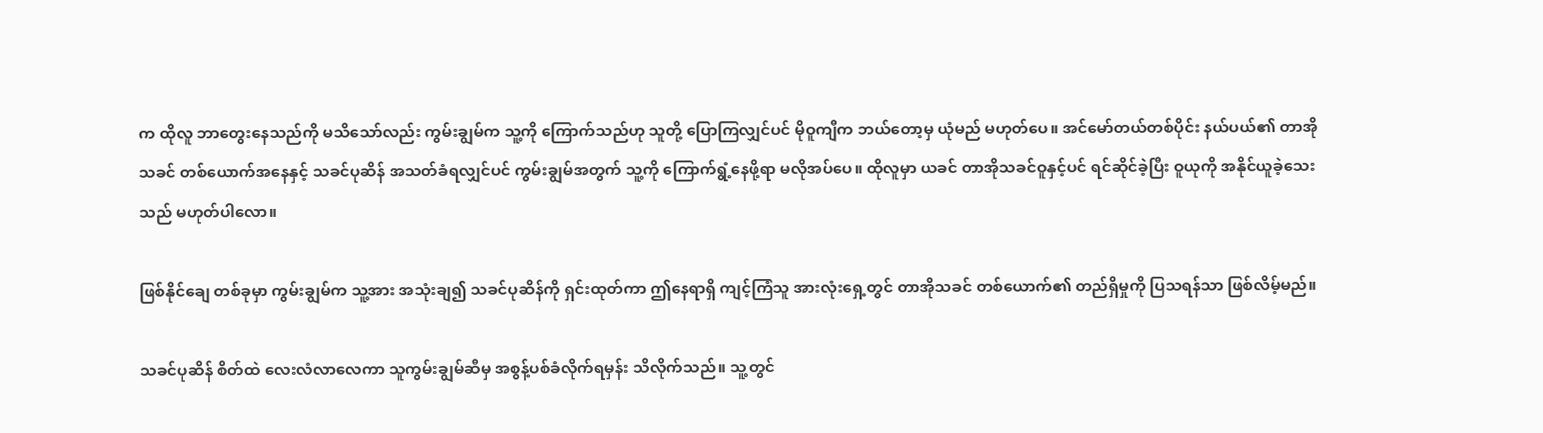က ထိုလူ ဘာတွေးနေသည်ကို မသိသော်လည်း ကွမ်းချွမ်က သူ့ကို ကြောက်သည်ဟု သူတို့ ပြောကြလျှင်ပင် မိုဝူကျီက ဘယ်တော့မှ ယုံမည် မဟုတ်ပေ။ အင်မော်တယ်တစ်ပိုင်း နယ်ပယ်၏ တာအိုသခင် တစ်ယောက်အနေနှင့် သခင်ပုဆိန် အသတ်ခံရလျှင်ပင် ကွမ်းချွမ်အတွက် သူ့ကို ကြောက်ရွံ့နေဖို့ရာ မလိုအပ်ပေ။ ထိုလူမှာ ယခင် တာအိုသခင်ဝူနှင့်ပင် ရင်ဆိုင်ခဲ့ပြီး ဝူယုကို အနိုင်ယူခဲ့သေးသည် မဟုတ်ပါလော။

ဖြစ်နိုင်ချေ တစ်ခုမှာ ကွမ်းချွမ်က သူ့အား အသုံးချ၍ သခင်ပုဆိန်ကို ရှင်းထုတ်ကာ ဤနေရာရှိ ကျင့်ကြံသူ အားလုံးရှေ့တွင် တာအိုသခင် တစ်ယောက်၏ တည်ရှိမှုကို ပြသရန်သာ ဖြစ်လိမ့်မည်။

သခင်ပုဆိန် စိတ်ထဲ လေးလံလာလေကာ သူကွမ်းချွမ်ဆီမှ အစွန့်ပစ်ခံလိုက်ရမှန်း သိလိုက်သည်။ သူ့တွင်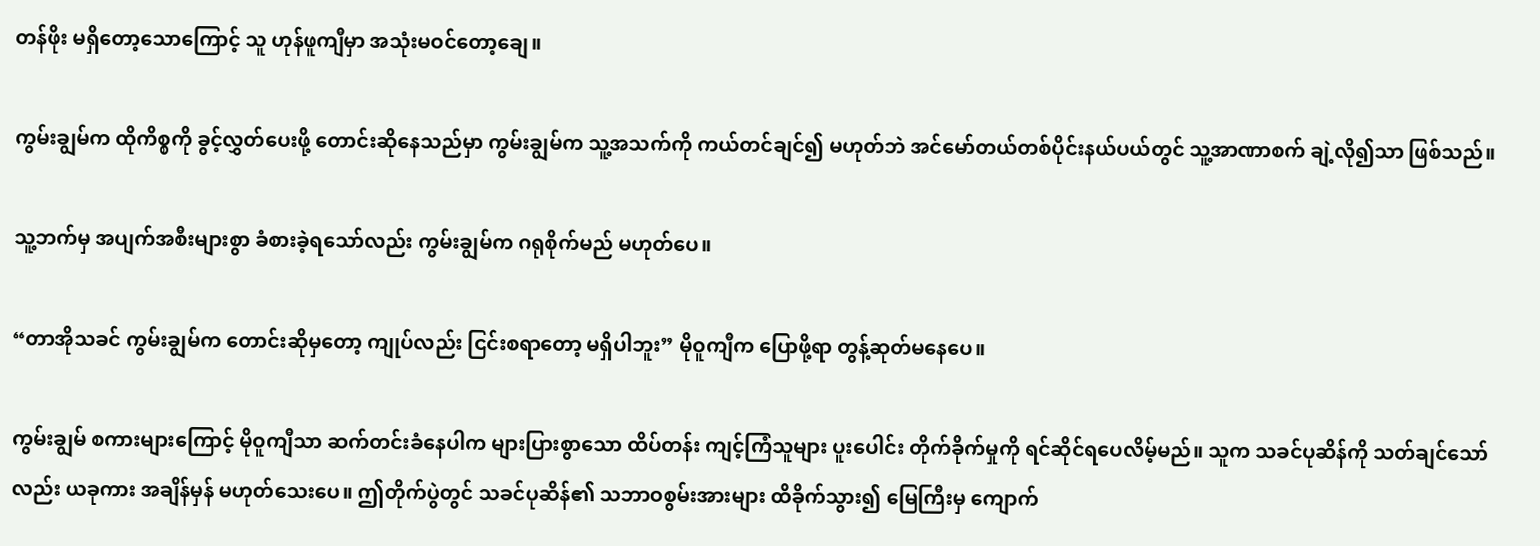တန်ဖိုး မရှိတော့သောကြောင့် သူ ဟုန်ဖူကျီမှာ အသုံးမဝင်တော့ချေ။

ကွမ်းချွမ်က ထိုကိစ္စကို ခွင့်လွှတ်ပေးဖို့ တောင်းဆိုနေသည်မှာ ကွမ်းချွမ်က သူ့အသက်ကို ကယ်တင်ချင်၍ မဟုတ်ဘဲ အင်မော်တယ်တစ်ပိုင်းနယ်ပယ်တွင် သူ့အာဏာစက် ချဲ့လို၍သာ ဖြစ်သည်။

သူ့ဘက်မှ အပျက်အစီးများစွာ ခံစားခဲ့ရသော်လည်း ကွမ်းချွမ်က ဂရုစိုက်မည် မဟုတ်ပေ။

“တာအိုသခင် ကွမ်းချွမ်က တောင်းဆိုမှတော့ ကျုပ်လည်း ငြင်းစရာတော့ မရှိပါဘူး” မိုဝူကျီက ပြောဖို့ရာ တွန့်ဆုတ်မနေပေ။

ကွမ်းချွမ် စကားများကြောင့် မိုဝူကျီသာ ဆက်တင်းခံနေပါက များပြားစွာသော ထိပ်တန်း ကျင့်ကြံသူများ ပူးပေါင်း တိုက်ခိုက်မှုကို ရင်ဆိုင်ရပေလိမ့်မည်။ သူက သခင်ပုဆိန်ကို သတ်ချင်သော်လည်း ယခုကား အချိန်မှန် မဟုတ်သေးပေ။ ဤတိုက်ပွဲတွင် သခင်ပုဆိန်၏ သဘာဝစွမ်းအားများ ထိခိုက်သွား၍ မြေကြီးမှ ကျောက်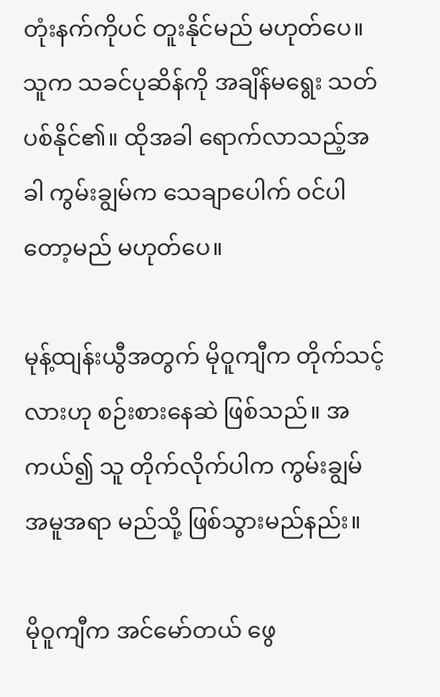တုံးနက်ကိုပင် တူးနိုင်မည် မဟုတ်ပေ။ သူက သခင်ပုဆိန်ကို အချိန်မရွေး သတ်ပစ်နိုင်၏။ ထိုအခါ ရောက်လာသည့်အခါ ကွမ်းချွမ်က သေချာပေါက် ဝင်ပါတော့မည် မဟုတ်ပေ။

မုန့်ထျန်းယွီအတွက် မိုဝူကျီက တိုက်သင့်လားဟု စဉ်းစားနေဆဲ ဖြစ်သည်။ အကယ်၍ သူ တိုက်လိုက်ပါက ကွမ်းချွမ် အမူအရာ မည်သို့ ဖြစ်သွားမည်နည်း။

မိုဝူကျီက အင်မော်တယ် ဖွေ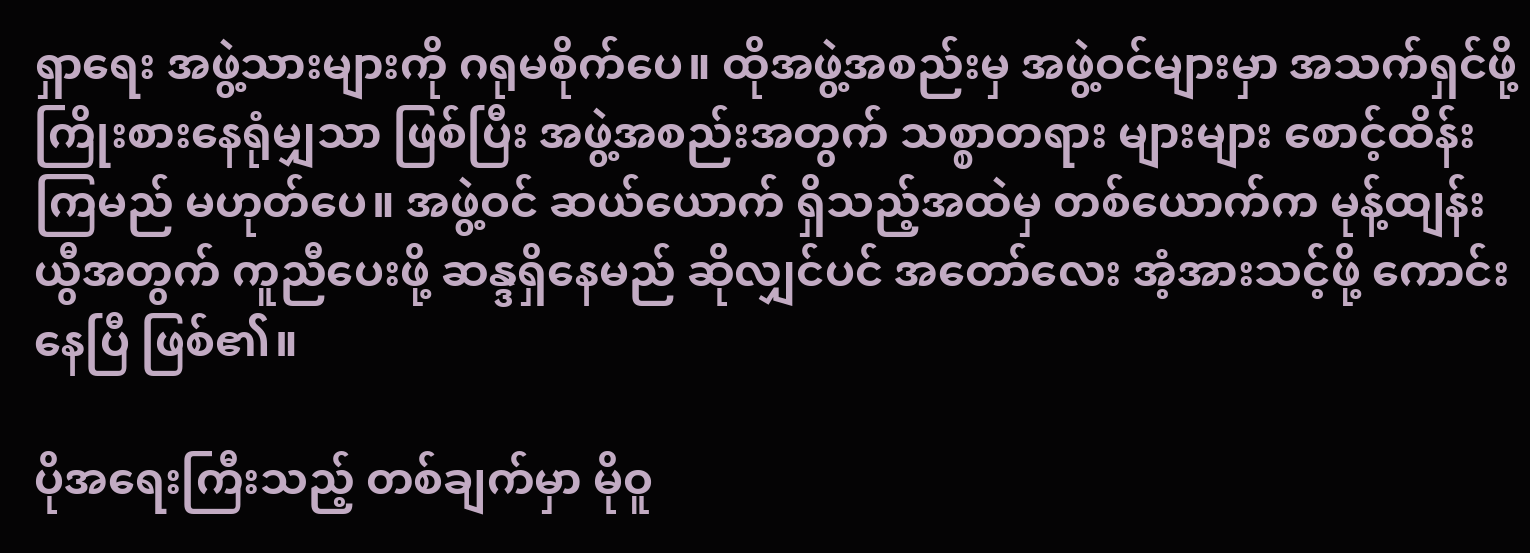ရှာရေး အဖွဲ့သားများကို ဂရုမစိုက်ပေ။ ထိုအဖွဲ့အစည်းမှ အဖွဲ့ဝင်များမှာ အသက်ရှင်ဖို့ ကြိုးစားနေရုံမျှသာ ဖြစ်ပြီး အဖွဲ့အစည်းအတွက် သစ္စာတရား များများ စောင့်ထိန်းကြမည် မဟုတ်ပေ။ အဖွဲ့ဝင် ဆယ်ယောက် ရှိသည့်အထဲမှ တစ်ယောက်က မုန့်ထျန်းယွီအတွက် ကူညီပေးဖို့ ဆန္ဒရှိနေမည် ဆိုလျှင်ပင် အတော်လေး အံ့အားသင့်ဖို့ ကောင်းနေပြီ ဖြစ်၏။

ပိုအရေးကြီးသည့် တစ်ချက်မှာ မိုဝူ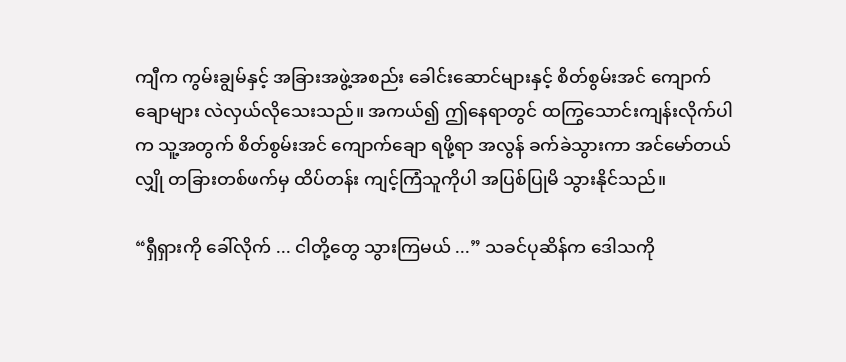ကျီက ကွမ်းချွမ်နှင့် အခြားအဖွဲ့အစည်း ခေါင်းဆောင်များနှင့် စိတ်စွမ်းအင် ကျောက်ချောများ လဲလှယ်လိုသေးသည်။ အကယ်၍ ဤနေရာတွင် ထကြွသောင်းကျန်းလိုက်ပါက သူ့အတွက် စိတ်စွမ်းအင် ကျောက်ချော ရဖို့ရာ အလွန် ခက်ခဲသွားကာ အင်မော်တယ်လျှို တခြားတစ်ဖက်မှ ထိပ်တန်း ကျင့်ကြံသူကိုပါ အပြစ်ပြုမိ သွားနိုင်သည်။

“ရှီရှားကို ခေါ်လိုက် ... ငါတို့တွေ သွားကြမယ် ...” သခင်ပုဆိန်က ဒေါသကို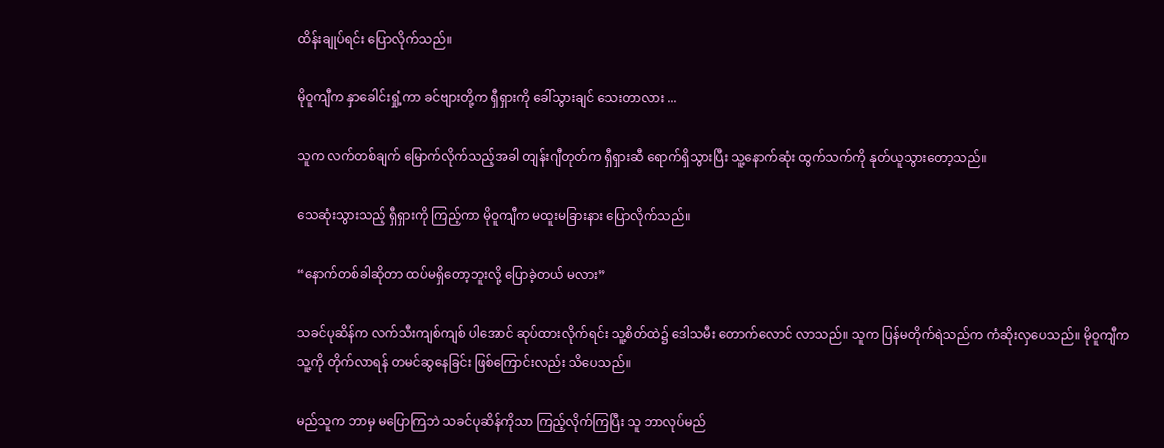ထိန်းချုပ်ရင်း ပြောလိုက်သည်။

မိုဝူကျီက နှာခေါင်းရှုံ့ကာ ခင်ဗျားတို့က ရှီရှားကို ခေါ်သွားချင် သေးတာလား ...

သူက လက်တစ်ချက် မြောက်လိုက်သည့်အခါ တျန်းဂျီတုတ်က ရှီရှားဆီ ရောက်ရှိသွားပြီး သူ့နောက်ဆုံး ထွက်သက်ကို နုတ်ယူသွားတော့သည်။

သေဆုံးသွားသည့် ရှီရှားကို ကြည့်ကာ မိုဝူကျီက မထူးမခြားနား ပြောလိုက်သည်။

“နောက်တစ်ခါဆိုတာ ထပ်မရှိတော့ဘူးလို့ ပြောခဲ့တယ် မလား”

သခင်ပုဆိန်က လက်သီးကျစ်ကျစ် ပါအောင် ဆုပ်ထားလိုက်ရင်း သူ့စိတ်ထဲ၌ ဒေါသမီး တောက်လောင် လာသည်။ သူက ပြန်မတိုက်ရဲသည်က ကံဆိုးလှပေသည်။ မိုဝူကျီက သူ့ကို တိုက်လာရန် တမင်ဆွနေခြင်း ဖြစ်ကြောင်းလည်း သိပေသည်။

မည်သူက ဘာမှ မပြောကြဘဲ သခင်ပုဆိန်ကိုသာ ကြည့်လိုက်ကြပြီး သူ ဘာလုပ်မည်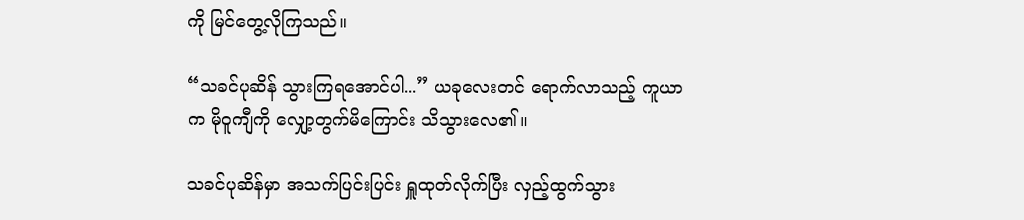ကို မြင်တွေ့လိုကြသည်။

“သခင်ပုဆိန် သွားကြရအောင်ပါ...” ယခုလေးတင် ရောက်လာသည့် ကူယာက မိုဝူကျီကို လျှော့တွက်မိကြောင်း သိသွားလေ၏။

သခင်ပုဆိန်မှာ အသက်ပြင်းပြင်း ရှူထုတ်လိုက်ပြီး လှည့်ထွက်သွား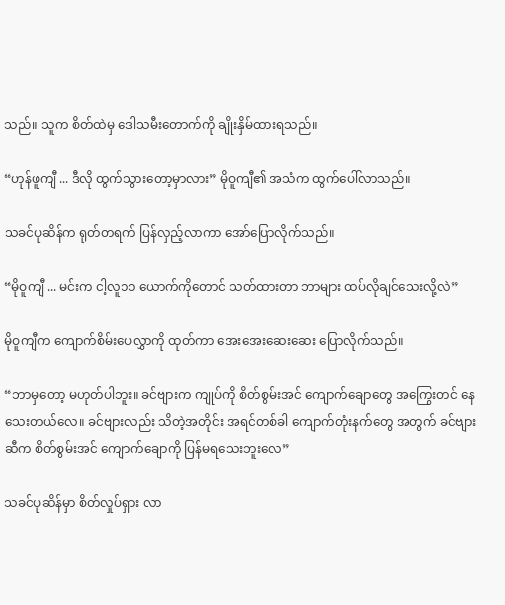သည်။ သူက စိတ်ထဲမှ ဒေါသမီးတောက်ကို ချိုးနှိမ်ထားရသည်။

“ဟုန်ဖူကျီ ... ဒီလို ထွက်သွားတော့မှာလား” မိုဝူကျီ၏ အသံက ထွက်ပေါ်လာသည်။

သခင်ပုဆိန်က ရုတ်တရက် ပြန်လှည့်လာကာ အော်ပြောလိုက်သည်။

“မိုဝူကျီ ... မင်းက ငါ့လူ၁၁ ယောက်ကိုတောင် သတ်ထားတာ ဘာများ ထပ်လိုချင်သေးလို့လဲ”

မိုဝူကျီက ကျောက်စိမ်းပေလွှာကို ထုတ်ကာ အေးအေးဆေးဆေး ပြောလိုက်သည်။

“ဘာမှတော့ မဟုတ်ပါဘူး။ ခင်ဗျားက ကျုပ်ကို စိတ်စွမ်းအင် ကျောက်ချောတွေ အကြွေးတင် နေသေးတယ်လေ။ ခင်ဗျားလည်း သိတဲ့အတိုင်း အရင်တစ်ခါ ကျောက်တုံးနက်တွေ အတွက် ခင်ဗျားဆီက စိတ်စွမ်းအင် ကျောက်ချောကို ပြန်မရသေးဘူးလေ”

သခင်ပုဆိန်မှာ စိတ်လှုပ်ရှား လာ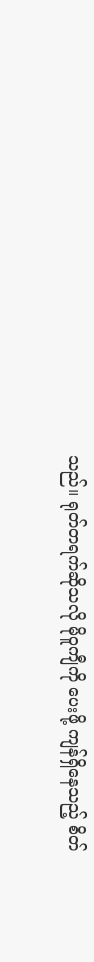သည်။ ရုတ်တရက်ဆိုသလို မိုဝူကျီကို ပေးဖို့ ကျန်ရှိနေသည့် စိတ်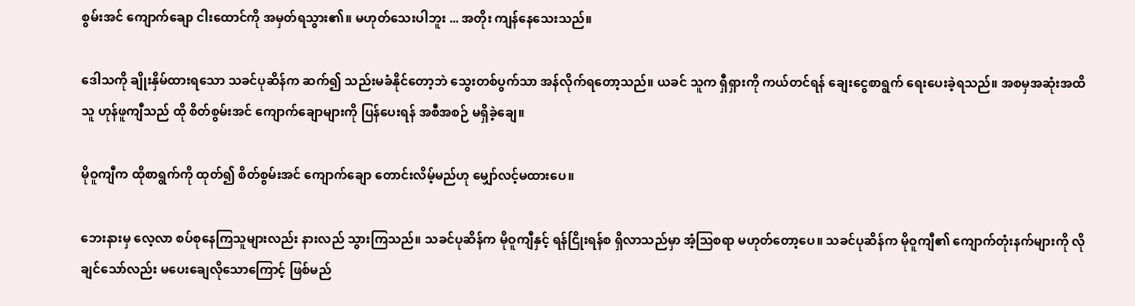စွမ်းအင် ကျောက်ချော ငါးထောင်ကို အမှတ်ရသွား၏။ မဟုတ်သေးပါဘူး ... အတိုး ကျန်နေသေးသည်။

ဒေါသကို ချိုးနှိမ်ထားရသော သခင်ပုဆိန်က ဆက်၍ သည်းမခံနိုင်တော့ဘဲ သွေးတစ်ပွက်သာ အန်လိုက်ရတော့သည်။ ယခင် သူက ရှီရှားကို ကယ်တင်ရန် ချေးငွေစာရွက် ရေးပေးခဲ့ရသည်။ အစမှအဆုံးအထိ သူ ဟုန်ဖူကျီသည် ထို စိတ်စွမ်းအင် ကျောက်ချောများကို ပြန်ပေးရန် အစီအစဉ် မရှိခဲ့ချေ။

မိုဝူကျီက ထိုစာရွက်ကို ထုတ်၍ စိတ်စွမ်းအင် ကျောက်ချော တောင်းလိမ့်မည်ဟု မျှော်လင့်မထားပေ။

ဘေးနားမှ လေ့လာ စပ်စုနေကြသူများလည်း နားလည် သွားကြသည်။ သခင်ပုဆိန်က မိုဝူကျီနှင့် ရန်ငြိုးရန်စ ရှိလာသည်မှာ အံ့ဩစရာ မဟုတ်တော့ပေ။ သခင်ပုဆိန်က မိုဝူကျီ၏ ကျောက်တုံးနက်များကို လိုချင်သော်လည်း မပေးချေလိုသောကြောင့် ဖြစ်မည်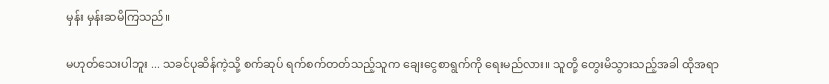မှန်း မှန်းဆမိကြသည်။

မဟုတ်သေးပါဘူး ... သခင်ပုဆိန်ကဲ့သို့ စက်ဆုပ် ရက်စက်တတ်သည့်သူက ချေးငွေစာရွက်ကို ရေးမည်လား။ သူတို့ တွေးမိသွားသည့်အခါ ထိုအရာ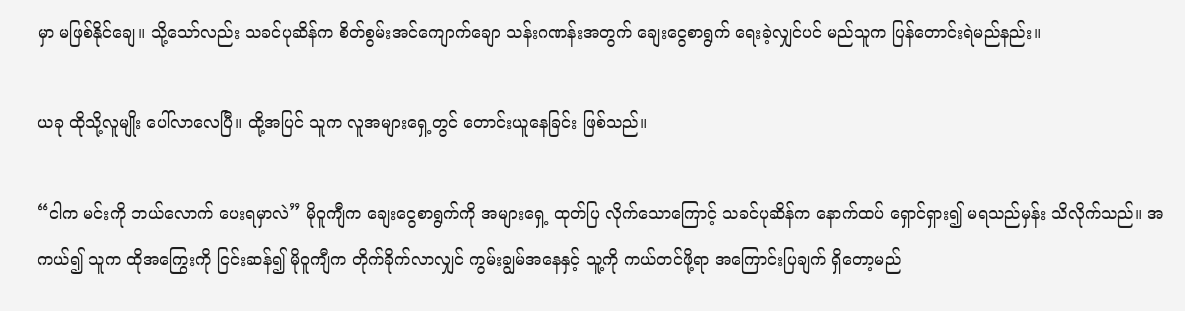မှာ မဖြစ်နိုင်ချေ။ သို့သော်လည်း သခင်ပုဆိန်က စိတ်စွမ်းအင်ကျောက်ချော သန်းဂဏန်းအတွက် ချေးငွေစာရွက် ရေးခဲ့လျှင်ပင် မည်သူက ပြန်တောင်းရဲမည်နည်း။

ယခု ထိုသို့လူမျိုး ပေါ်လာလေပြီ။ ထို့အပြင် သူက လူအများရှေ့တွင် တောင်းယူနေခြင်း ဖြစ်သည်။

“ငါက မင်းကို ဘယ်လောက် ပေးရမှာလဲ” မိုဝူကျီက ချေးငွေစာရွက်ကို အများရှေ့ ထုတ်ပြ လိုက်သောကြောင့် သခင်ပုဆိန်က နောက်ထပ် ရှောင်ရှား၍ မရသည်မှန်း သိလိုက်သည်။ အကယ်၍ သူက ထိုအကြွေးကို ငြင်းဆန်၍ မိုဝူကျီက တိုက်ခိုက်လာလျှင် ကွမ်းချွမ်အနေနှင့် သူ့ကို ကယ်တင်ဖို့ရာ အကြောင်းပြချက် ရှိတော့မည်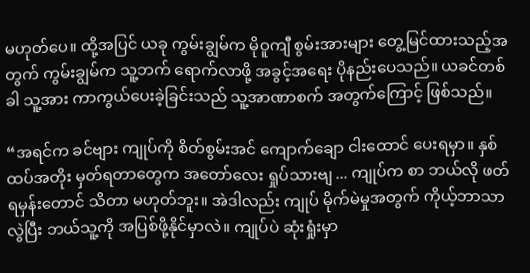မဟုတ်ပေ။ ထို့အပြင် ယခု ကွမ်းချွမ်က မိုဝူကျီ စွမ်းအားများ တွေ့မြင်ထားသည့်အတွက် ကွမ်းချွမ်က သူ့ဘက် ရောက်လာဖို့ အခွင့်အရေး ပိုနည်းပေသည်။ ယခင်တစ်ခါ သူ့အား ကာကွယ်ပေးခဲ့ခြင်းသည် သူ့အာဏာစက် အတွက်ကြောင့် ဖြစ်သည်။

“အရင်က ခင်ဗျား ကျုပ်ကို စိတ်စွမ်းအင် ကျောက်ချော ငါးထောင် ပေးရမှာ။ နှစ်ထပ်အတိုး မှတ်ရတာတွေက အတော်လေး ရှုပ်သားဗျ ... ကျုပ်က စာ ဘယ်လို ဖတ်ရမှန်းတောင် သိတာ မဟုတ်ဘူး။ အဲဒါလည်း ကျုပ် မိုက်မဲမှုအတွက် ကိုယ့်ဘာသာ လွဲပြီး ဘယ်သူ့ကို အပြစ်ဖို့နိုင်မှာလဲ။ ကျုပ်ပဲ ဆုံးရှုံးမှာ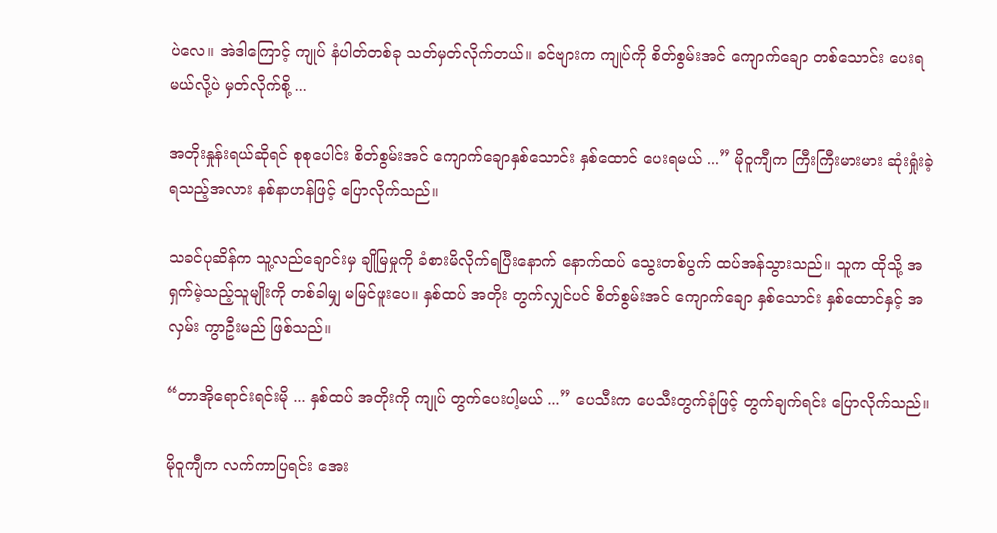ပဲလေ။ အဲဒါကြောင့် ကျုပ် နံပါတ်တစ်ခု သတ်မှတ်လိုက်တယ်။ ခင်ဗျားက ကျုပ်ကို စိတ်စွမ်းအင် ကျောက်ချော တစ်သောင်း ပေးရမယ်လို့ပဲ မှတ်လိုက်စို့ ...

အတိုးနှုန်းရယ်ဆိုရင် စုစုပေါင်း စိတ်စွမ်းအင် ကျောက်ချောနှစ်သောင်း နှစ်ထောင် ပေးရမယ် ...” မိုဝူကျီက ကြီးကြီးမားမား ဆုံးရှုံးခဲ့ရသည့်အလား နစ်နာဟန်ဖြင့် ပြောလိုက်သည်။

သခင်ပုဆိန်က သူ့လည်ချောင်းမှ ချိုမြမှုကို ခံစားမိလိုက်ရပြီးနောက် နောက်ထပ် သွေးတစ်ပွက် ထပ်အန်သွားသည်။ သူက ထိုသို့ အရှက်မဲ့သည့်သူမျိုးကို တစ်ခါမျှ မမြင်ဖူးပေ။ နှစ်ထပ် အတိုး တွက်လျှင်ပင် စိတ်စွမ်းအင် ကျောက်‌ချော နှစ်သောင်း နှစ်ထောင်နှင့် အလှမ်း ကွာဦးမည် ဖြစ်သည်။

“တာအိုရောင်းရင်းမို ... နှစ်ထပ် အတိုးကို ကျုပ် တွက်ပေးပါ့မယ် ...” ပေသီးက ပေသီးတွက်ခုံဖြင့် တွက်ချက်ရင်း ပြောလိုက်သည်။

မိုဝူကျီက လက်ကာပြရင်း အေး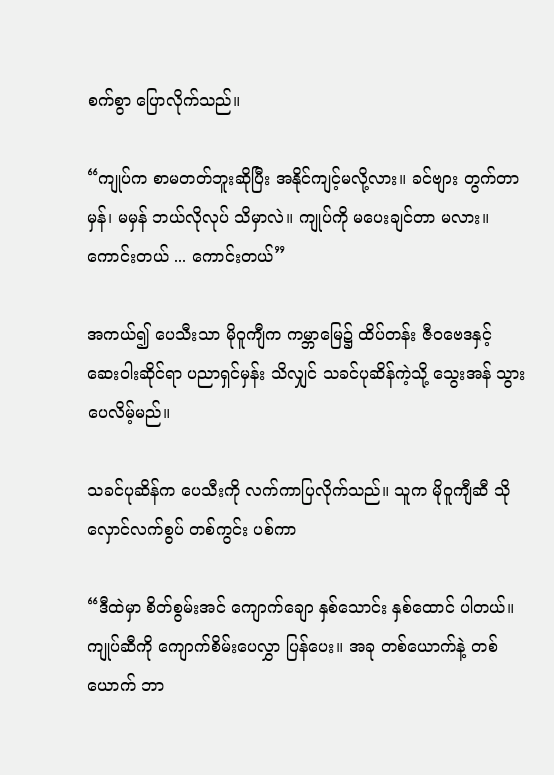စက်စွာ ပြောလိုက်သည်။

“ကျုပ်က စာမတတ်ဘူးဆိုပြီး အနိုင်ကျင့်မလို့လား။ ခင်ဗျား တွက်တာ မှန်၊ မမှန် ဘယ်လိုလုပ် သိမှာလဲ။ ကျုပ်ကို မပေးချင်တာ မလား။ ကောင်းတယ် ... ကောင်းတယ်”

အကယ်၍ ပေသီးသာ မိုဝူကျီက ကမ္ဘာမြေ၌ ထိပ်တန်း ဇီဝဗေဒနှင့် ဆေးဝါးဆိုင်ရာ ပညာရှင်မှန်း သိလျှင် သခင်ပုဆိန်ကဲ့သို့ သွေးအန် သွားပေလိမ့်မည်။

သခင်ပုဆိန်က ပေသီးကို လက်ကာပြလိုက်သည်။ သူက မိုဝူကျီဆီ သိုလှောင်လက်စွပ် တစ်ကွင်း ပစ်ကာ

“ဒီထဲမှာ စိတ်စွမ်းအင် ကျောက်ချော နှစ်သောင်း နှစ်ထောင် ပါတယ်။ ကျုပ်ဆီကို ကျောက်စိမ်းပေလွှာ ပြန်ပေး။ အခု တစ်ယောက်နဲ့ တစ်ယောက် ဘာ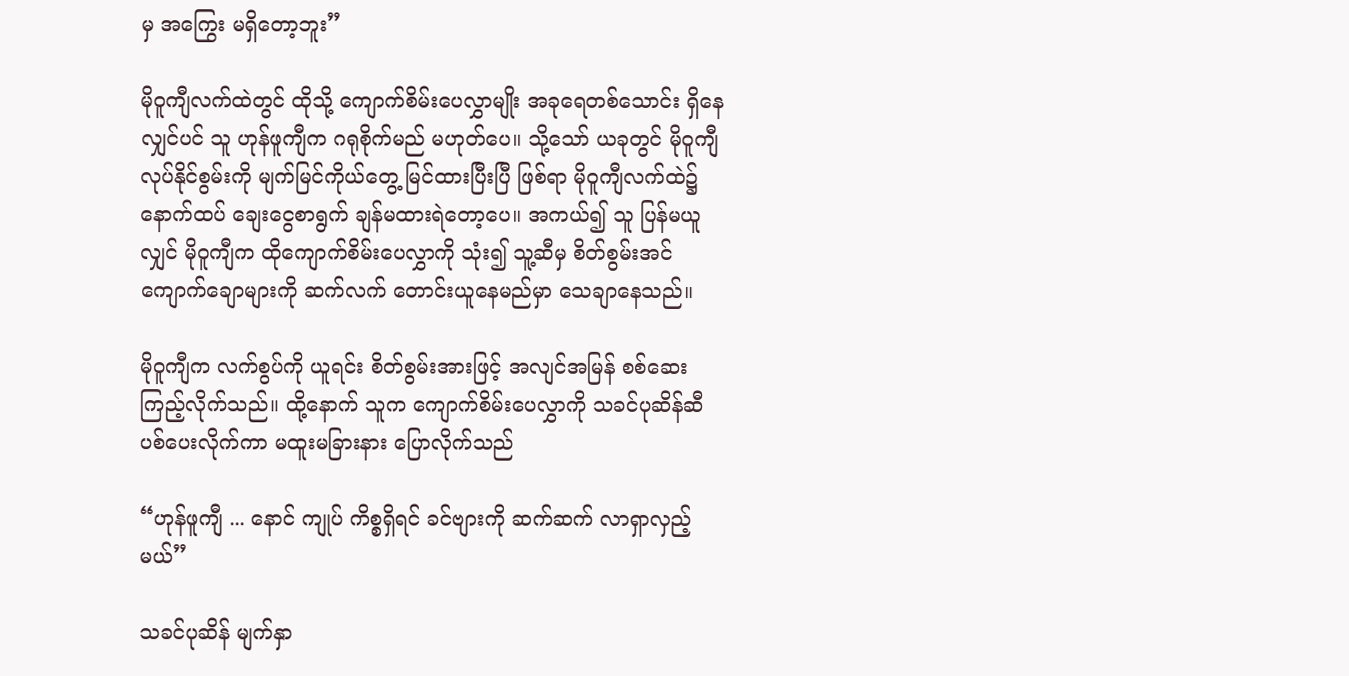မှ အကြွေး မရှိတော့ဘူး”

မိုဝူကျီလက်ထဲတွင် ထိုသို့ ကျောက်စိမ်းပေလွှာမျိုး အခုရေတစ်သောင်း ရှိနေလျှင်ပင် သူ ဟုန်ဖူကျီက ဂရုစိုက်မည် မဟုတ်ပေ။ သို့သော် ယခုတွင် မိုဝူကျီ လုပ်နိုင်စွမ်းကို မျက်မြင်ကိုယ်တွေ့ မြင်ထားပြီးပြီ ဖြစ်ရာ မိုဝူကျီလက်ထဲ၌ နောက်ထပ် ချေးငွေစာရွက် ချန်မထားရဲတော့ပေ။ အကယ်၍ သူ ပြန်မယူလျှင် မိုဝူကျီက ထိုကျောက်စိမ်းပေလွှာကို သုံး၍ သူ့ဆီမှ စိတ်စွမ်းအင် ကျောက်ချောများကို ဆက်လက် တောင်းယူနေမည်မှာ သေချာနေသည်။

မိုဝူကျီက လက်စွပ်ကို ယူရင်း စိတ်စွမ်းအားဖြင့် အလျင်အမြန် စစ်ဆေး ကြည့်လိုက်သည်။ ထို့နောက် သူက ကျောက်စိမ်းပေလွှာကို သခင်ပုဆိန်ဆီ ပစ်ပေးလိုက်ကာ မထူးမခြားနား ပြောလိုက်သည်

“ဟုန်ဖူကျီ ... နောင် ကျုပ် ကိစ္စရှိရင် ခင်ဗျားကို ဆက်ဆက် လာရှာလှည့်မယ်”

သခင်ပုဆိန် မျက်နှာ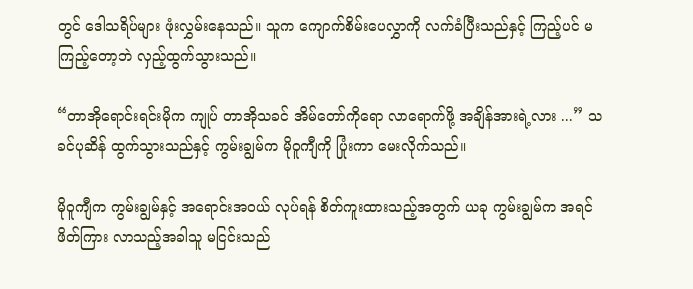တွင် ဒေါသရိပ်များ ဖုံးလွှမ်းနေသည်။ သူက ကျောက်စိမ်းပေလွှာကို လက်ခံပြီးသည်နှင့် ကြည့်ပင် မကြည့်တော့ဘဲ လှည့်ထွက်သွားသည်။

“တာအိုရောင်းရင်းမိုက ကျုပ် တာအိုသခင် အိမ်တော်ကို‌ရော လာရောက်ဖို့ အချိန်အားရဲ့လား ...” သခင်ပုဆိန် ထွက်သွားသည်နှင့် ကွမ်းချွမ်က မိုဝူကျီကို ပြုံးကာ မေးလိုက်သည်။

မိုဝူကျီက ကွမ်းချွမ်နှင့် အရောင်းအဝယ် လုပ်ရန် စိတ်ကူးထားသည့်အတွက် ယခု ကွမ်းချွမ်က အရင်ဖိတ်ကြား လာသည့်အခါသူ မငြင်းသည်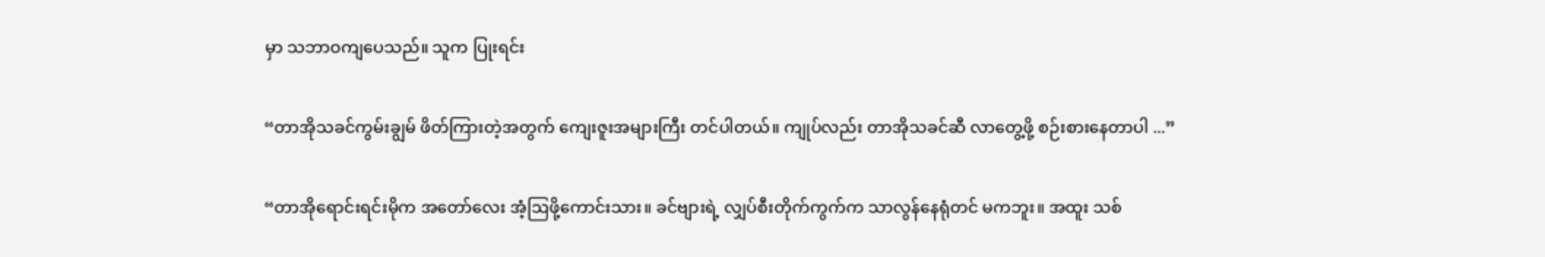မှာ သဘာဝကျပေသည်။ သူက ပြုးရင်း

“တာအိုသခင်ကွမ်းချွမ် ဖိတ်ကြားတဲ့အတွက် ကျေးဇူးအများကြီး တင်ပါတယ်။ ကျုပ်လည်း တာအိုသခင်ဆီ လာတွေ့ဖို့ စဉ်းစားနေတာပါ ...”

“တာအိုရောင်းရင်းမိုက အတော်လေး အံ့ဩဖို့ကောင်းသား။ ခင်ဗျားရဲ့ လျှပ်စီးတိုက်ကွက်က သာလွန်နေရုံတင် မကဘူး။ အထူး သစ်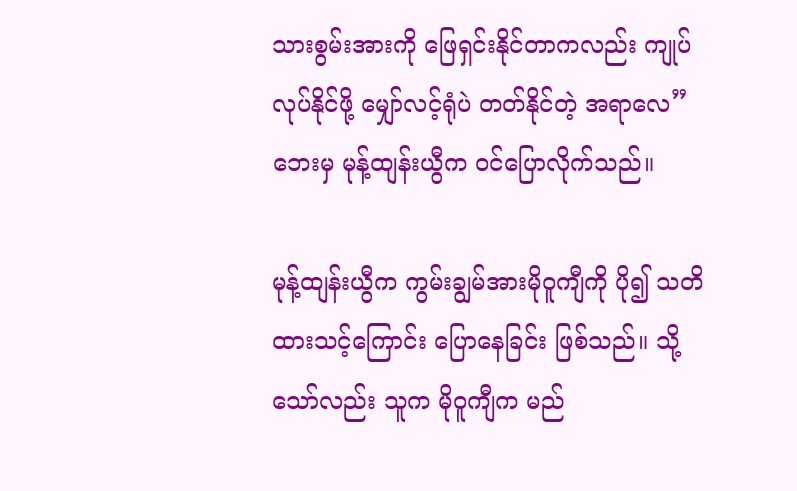သားစွမ်းအားကို ဖြေရှင်းနိုင်တာကလည်း ကျုပ် လုပ်နိုင်ဖို့ မျှော်လင့်ရုံပဲ တတ်နိုင်တဲ့ အရာလေ” ဘေးမှ မုန့်ထျန်းယွီက ဝင်ပြောလိုက်သည်။

မုန့်ထျန်းယွီက ကွမ်းချွမ်အားမိုဝူကျီကို ပို၍ သတိထားသင့်ကြောင်း ပြောနေခြင်း ဖြစ်သည်။ သို့သော်လည်း သူက မိုဝူကျီက မည်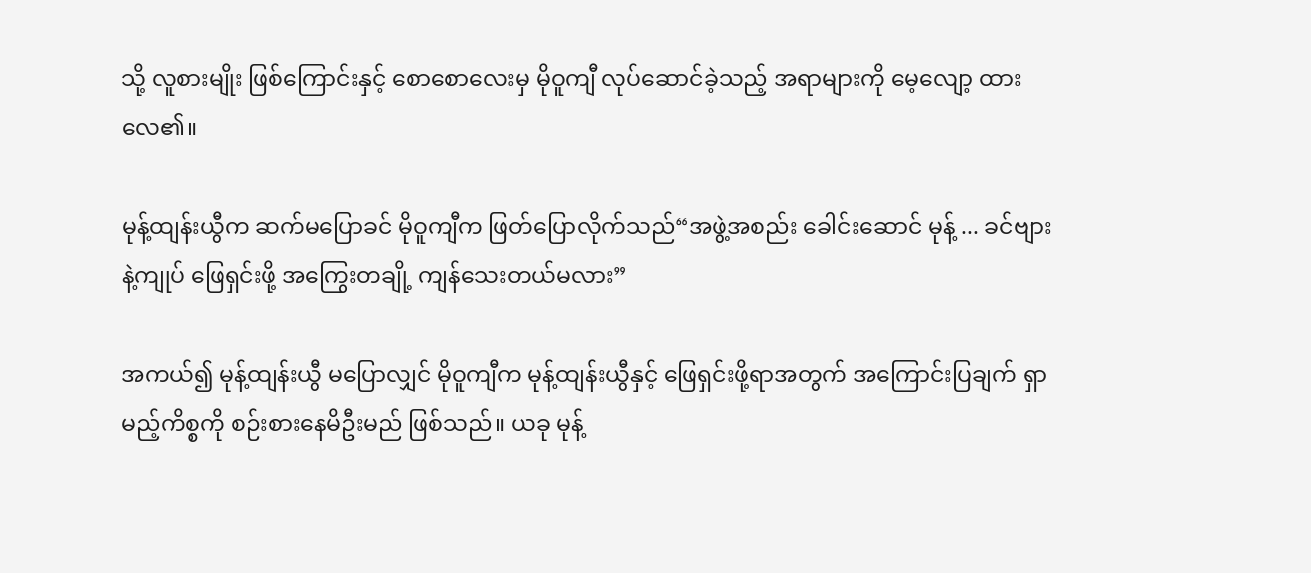သို့ လူစားမျိုး ဖြစ်ကြောင်းနှင့် စောစောလေးမှ မိုဝူကျီ လုပ်ဆောင်ခဲ့သည့် အရာများကို မေ့လျော့ ထားလေ၏။

မုန့်ထျန်းယွီက ဆက်မပြောခင် မိုဝူကျီက ဖြတ်ပြောလိုက်သည်“အဖွဲ့အစည်း ခေါင်းဆောင် မုန့် ... ခင်ဗျားနဲ့ကျုပ် ဖြေရှင်းဖို့ အကြွေးတချို့ ကျန်သေးတယ်မလား”

အကယ်၍ မုန့်ထျန်းယွီ မပြောလျှင် မိုဝူကျီက မုန့်ထျန်းယွီနှင့် ဖြေရှင်းဖို့ရာအတွက် အကြောင်းပြချက် ရှာမည့်ကိစ္စကို စဉ်းစားနေမိဦးမည် ဖြစ်သည်။ ယခု မုန့်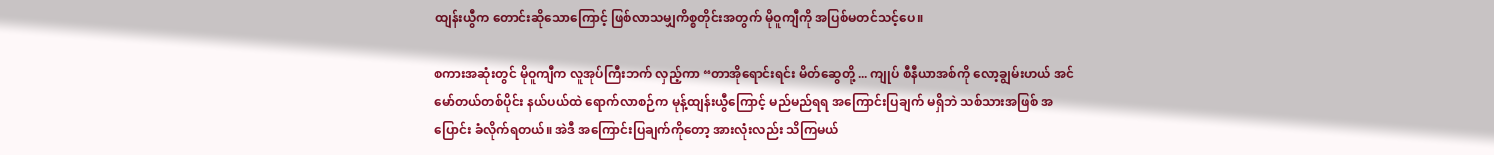ထျန်းယွီက တောင်းဆိုသောကြောင့် ဖြစ်လာသမျှကိစ္စတိုင်းအတွက် မိုဝူကျီကို အပြစ်မတင်သင့်ပေ။

စကားအဆုံးတွင် မိုဝူကျီက လူအုပ်ကြီးဘက် လှည့်ကာ “တာအိုရောင်းရင်း မိတ်ဆွေတို့ ... ကျုပ် စီနီယာအစ်ကို လော့ချွမ်းဟယ် အင်မော်တယ်တစ်ပိုင်း နယ်ပယ်ထဲ ရောက်လာစဉ်က မုန့်ထျန်းယွီကြောင့် မည်မည်ရရ အကြောင်းပြချက် မရှိဘဲ သစ်သားအဖြစ် အပြောင်း ခံလိုက်ရတယ်။ အဲဒီ အကြောင်းပြချက်ကိုတော့ အားလုံးလည်း သိကြမယ်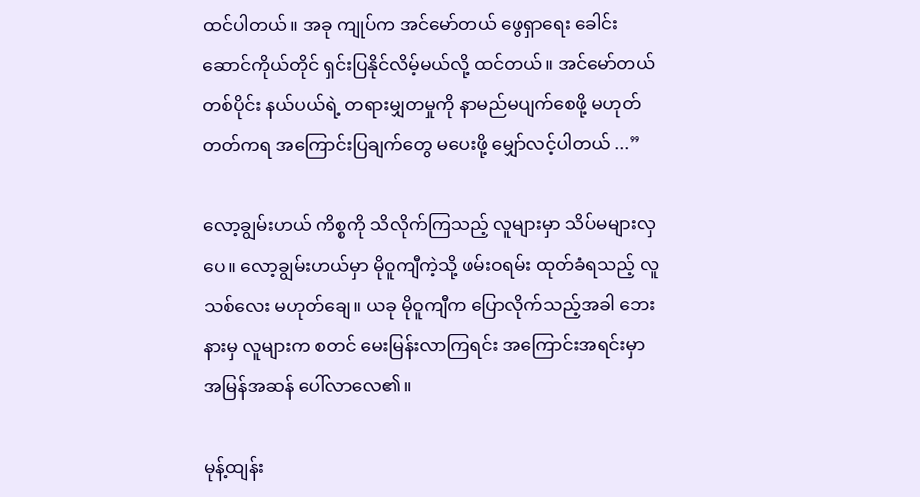ထင်ပါတယ်။ အခု ကျုပ်က အင်မော်တယ်‌ ဖွေရှာရေး ခေါင်းဆောင်ကိုယ်တိုင် ရှင်းပြနိုင်လိမ့်မယ်လို့ ထင်တယ်။ အင်မော်တယ်တစ်ပိုင်း နယ်ပယ်ရဲ့ တရားမျှတမှုကို နာမည်မပျက်စေဖို့ မဟုတ်တတ်ကရ အကြောင်းပြချက်တွေ မပေးဖို့ မျှော်လင့်ပါတယ် ...”

လော့ချွမ်းဟယ် ကိစ္စကို သိလိုက်ကြသည့် လူများမှာ သိပ်မများလှပေ။ လော့ချွမ်းဟယ်မှာ မိုဝူကျီကဲ့သို့ ဖမ်းဝရမ်း ထုတ်ခံရသည့် လူသစ်လေး မဟုတ်ချေ။ ယခု မိုဝူကျီက ပြောလိုက်သည့်အခါ ဘေးနားမှ လူများက စတင် မေးမြန်းလာကြရင်း အကြောင်းအရင်းမှာ အမြန်အဆန် ပေါ်လာလေ၏။

မုန့်ထျန်း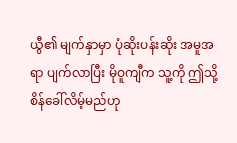ယွီ၏ မျက်နှာမှာ ပုံဆိုးပန်းဆိုး အမူအရာ ပျက်လာပြီး မိုဝူကျီက သူ့ကို ဤသို့ စိန်ခေါ်လိမ့်မည်ဟု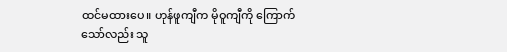ထင်မထားပေ။ ဟုန်ဖူကျီက မိုဝူကျီကို ကြောက်သော်လည်း သူ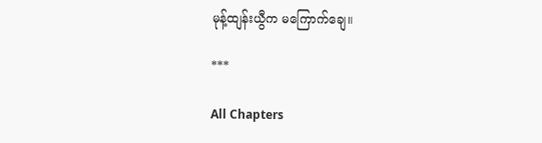မုန့်ထျန်းယွီက မကြောက်ချေ။

***

All Chapters